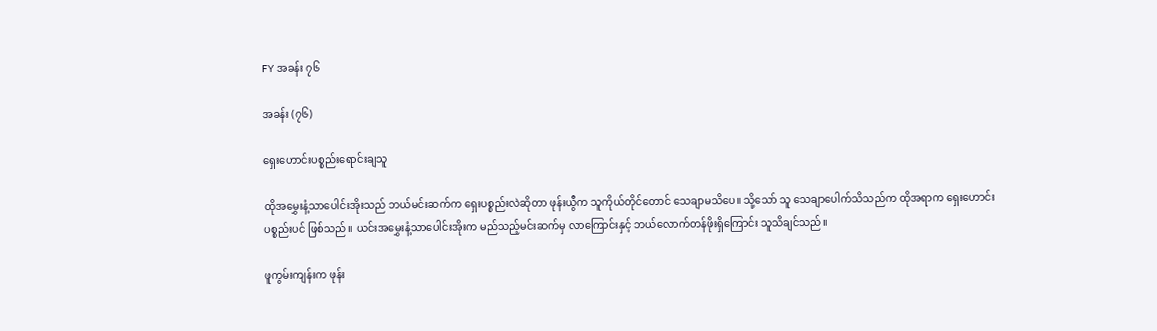FY အခန်း ၇၆

အခန်း (၇၆)

ရှေးဟောင်းပစ္စည်းရောင်းချသူ

ထိုအမွှေးနံ့သာပေါင်းအိုးသည် ဘယ်မင်းဆက်က ရှေးပစ္စည်းလဲဆိုတာ ဖုန်းယွီက သူကိုယ်တိုင်တောင် သေချာမသိပေ။ သို့သော် သူ သေချာပေါက်သိသည်က ထိုအရာက ရှေးဟောင်းပစ္စည်းပင် ဖြစ်သည်။ ယင်းအမွှေးနံ့သာပေါင်းအိုးက မည်သည့်မင်းဆက်မှ လာကြောင်းနှင့် ဘယ်လောက်တန်ဖိုးရှိကြောင်း သူသိချင်သည်။

ဖူကွမ်းကျန်းက ဖုန်း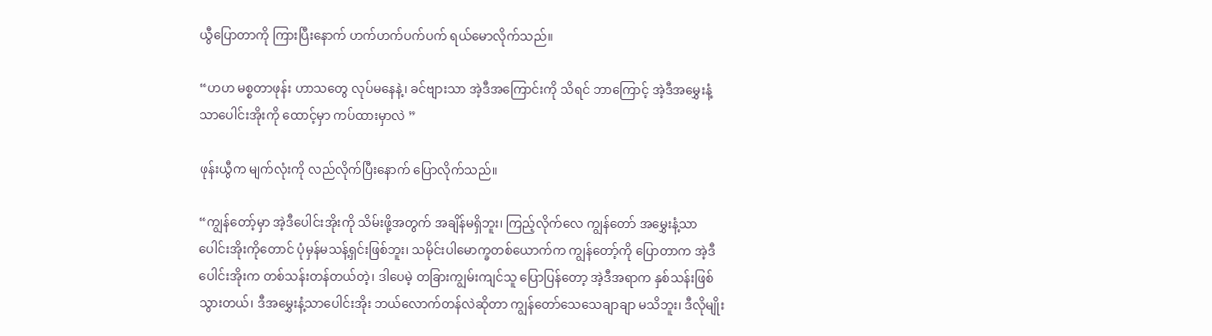ယွီပြောတာကို ကြားပြီးနောက် ဟက်ဟက်ပက်ပက် ရယ်မောလိုက်သည်။

“ဟဟ မစ္စတာဖုန်း ဟာသတွေ လုပ်မနေနဲ့၊ ခင်ဗျားသာ အဲ့ဒီအကြောင်းကို သိရင် ဘာကြောင့် အဲ့ဒီအမွှေးနံ့သာပေါင်းအိုးကို ထောင့်မှာ ကပ်ထားမှာလဲ ”

ဖုန်းယွီက မျက်လုံးကို လည်လိုက်ပြီးနောက် ပြောလိုက်သည်။

“ကျွန်တော့်မှာ အဲ့ဒီပေါင်းအိုးကို သိမ်းဖို့အတွက် အချိန်မရှိဘူး၊ ကြည့်လိုက်လေ ကျွန်တော် အမွှေးနံ့သာပေါင်းအိုးကိုတောင် ပုံမှန်မသန့်ရှင်းဖြစ်ဘူး၊ သမိုင်းပါမောက္ခတစ်ယောက်က ကျွန်တော့်ကို ပြောတာက အဲ့ဒီပေါင်းအိုးက တစ်သန်းတန်တယ်တဲ့၊ ဒါပေမဲ့ တခြားကျွမ်းကျင်သူ ပြောပြန်တော့ အဲ့ဒီအရာက နှစ်သန်းဖြစ်သွားတယ်၊ ဒီအမွှေးနံ့သာပေါင်းအိုး ဘယ်လောက်တန်လဲဆိုတာ ကျွန်တော်သေသေချာချာ မသိဘူး၊ ဒီလိုမျိုး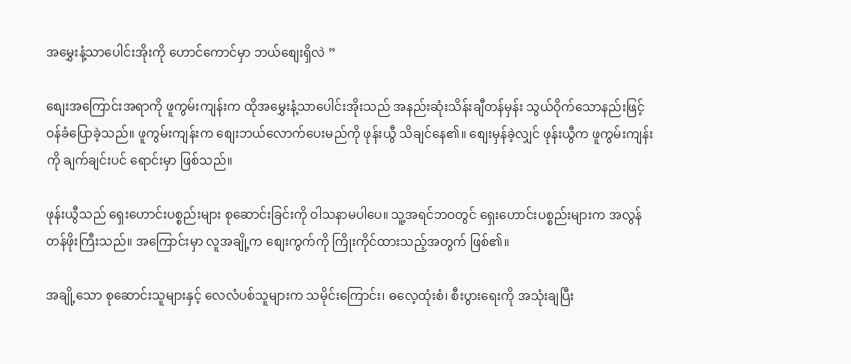အမွှေးနံ့သာပေါင်းအိုးကို ဟောင်ကောင်မှာ ဘယ်စျေးရှိလဲ ”

စျေးအကြောင်းအရာကို ဖူကွမ်းကျန်းက ထိုအမွှေးနံ့သာပေါင်းအိုးသည် အနည်းဆုံးသိန်းချီတန်မှန်း သွယ်ဝိုက်သောနည်းဖြင့် ဝန်ခံပြောခဲ့သည်။ ဖူကွမ်းကျန်းက စျေးဘယ်လောက်ပေးမည်ကို ဖုန်းယွီ သိချင်နေ၏။ စျေးမှန်ခဲ့လျှင် ဖုန်းယွီက ဖူကွမ်းကျန်းကို ချက်ချင်းပင် ရောင်းမှာ ဖြစ်သည်။

ဖုန်းယွီသည် ရှေးဟောင်းပစ္စည်းများ စုဆောင်းခြင်းကို ဝါသနာမပါပေ။ သူ့အရင်ဘဝတွင် ရှေးဟောင်းပစ္စည်းများက အလွန်တန်ဖိုးကြီးသည်။ အကြောင်းမှာ လူအချို့က စျေးကွက်ကို ကြိုးကိုင်ထားသည့်အတွက် ဖြစ်၏။

အချို့သော စုဆောင်းသူများနှင့် လေလံပစ်သူများက သမိုင်းကြောင်း၊ ဓလေ့ထုံးစံ၊ စီးပွားရေးကို အသုံးချပြီး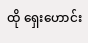ထို ရှေးဟောင်း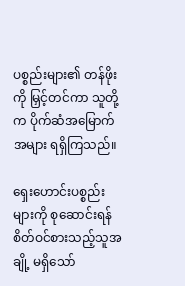ပစ္စည်းများ၏ တန်ဖိုးကို မြှင့်တင်ကာ သူတို့က ပိုက်ဆံအမြောက်အများ ရရှိကြသည်။

ရှေးဟောင်းပစ္စည်းများကို စုဆောင်းရန် စိတ်ဝင်စားသည့်သူအချို့ မရှိသော်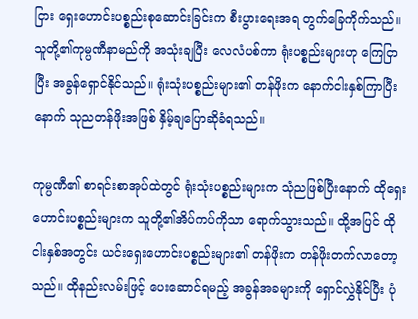ငြား ရှေးဟောင်းပစ္စည်းစုဆောင်းခြင်းက စီးပွားရေးအရ တွက်ခြေကိုက်သည်။ သူတို့၏ကုမ္ပဏီနာမည်ကို အသုံးချပြီး လေလံပစ်ကာ ရုံးပစ္စည်းများဟု ကြေငြာပြီး အခွန်ရှောင်နိုင်သည်။ ရုံးသုံးပစ္စည်းများ၏ တန်ဖိုးက နောက်ငါးနှစ်ကြာပြီးနောက် သုညတန်ဖိုးအဖြစ် နှိမ့်ချပြောဆိုခံရသည်။

ကုမ္ပဏီ၏ စာရင်းစာအုပ်ထဲတွင် ရုံးသုံးပစ္စည်းများက သုံညဖြစ်ပြီးနောက် ထိုရှေးဟောင်းပစ္စည်းများက သူတို့၏အိပ်ကပ်ကိုသာ ရောက်သွားသည်။ ထို့အပြင် ထိုငါးနှစ်အတွင်း ယင်းရှေးဟောင်းပစ္စည်းများ၏ တန်ဖိုးက တန်ဖိုးတက်လာတော့သည်။ ထိုနည်းလမ်းဖြင့် ပေးဆောင်ရမည့် အခွန်အခများကို ရှောင်လွှဲနိုင်ပြီး ပုံ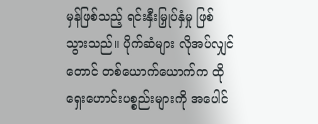မှန်ဖြစ်သည့် ရင်းနှီးမြှုပ်နှံမှု ဖြစ်သွားသည်။ ပိုက်ဆံများ လိုအပ်လျှင်တောင် တစ်ယောက်ယောက်က ထိုရှေးဟောင်းပစ္စည်းများကို အပေါင်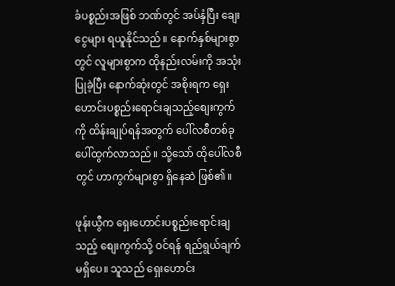ခံပစ္စည်းအဖြစ် ဘဏ်တွင် အပ်နှံပြီး ချေးငွေများ ရယူနိုင်သည်။ နောက်နှစ်များစွာတွင် လူများစွာက ထိုနည်းလမ်းကို အသုံးပြုခဲ့ပြီး နောက်ဆုံးတွင် အစိုးရက ရှေးဟောင်းပစ္စည်းရောင်းချသည့်စျေးကွက်ကို ထိန်းချုပ်ရန်အတွက် ပေါ်လစီတစ်ခု ပေါ်ထွက်လာသည်။ သို့သော် ထိုပေါ်လစီတွင် ဟာကွက်များစွာ ရှိနေဆဲ ဖြစ်၏။

ဖုန်းယွီက ရှေးဟောင်းပစ္စည်းရောင်းချသည့် စျေးကွက်သို့ ဝင်ရန် ရည်ရွယ်ချက်မရှိပေ။ သူသည် ရှေးဟောင်း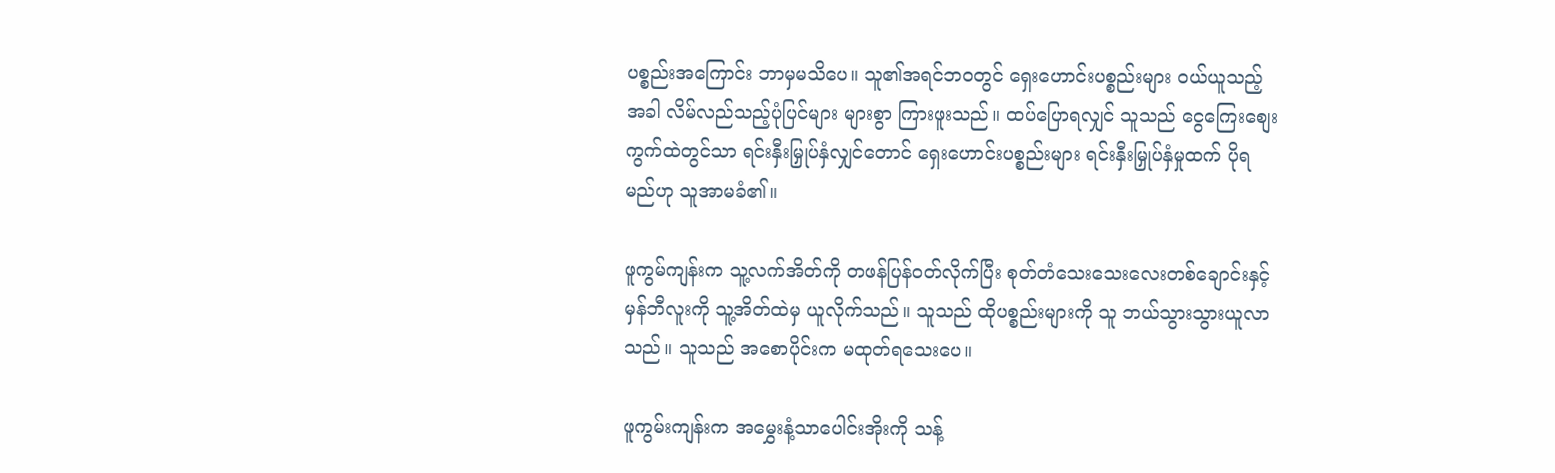ပစ္စည်းအကြောင်း ဘာမှမသိပေ။ သူ၏အရင်ဘဝတွင် ရှေးဟောင်းပစ္စည်းများ ဝယ်ယူသည့်အခါ လိမ်လည်သည့်ပုံပြင်များ များစွာ ကြားဖူးသည်။ ထပ်ပြောရလျှင် သူသည် ငွေကြေးစျေးကွက်ထဲတွင်သာ ရင်းနှီးမြှုပ်နှံလျှင်တောင် ရှေးဟောင်းပစ္စည်းများ ရင်းနှီးမြှုပ်နှံမှုထက် ပိုရမည်ဟု သူအာမခံ၏။

ဖူကွမ်ကျန်းက သူ့လက်အိတ်ကို တဖန်ပြန်ဝတ်လိုက်ပြီး စုတ်တံသေးသေးလေးတစ်ချောင်းနှင့် မှန်ဘီလူးကို သူ့အိတ်ထဲမှ ယူလိုက်သည်။ သူသည် ထိုပစ္စည်းများကို သူ ဘယ်သွားသွားယူလာသည်။ သူသည် အစောပိုင်းက မထုတ်ရသေးပေ။

ဖူကွမ်းကျန်းက အမွှေးနံ့သာပေါင်းအိုးကို သန့်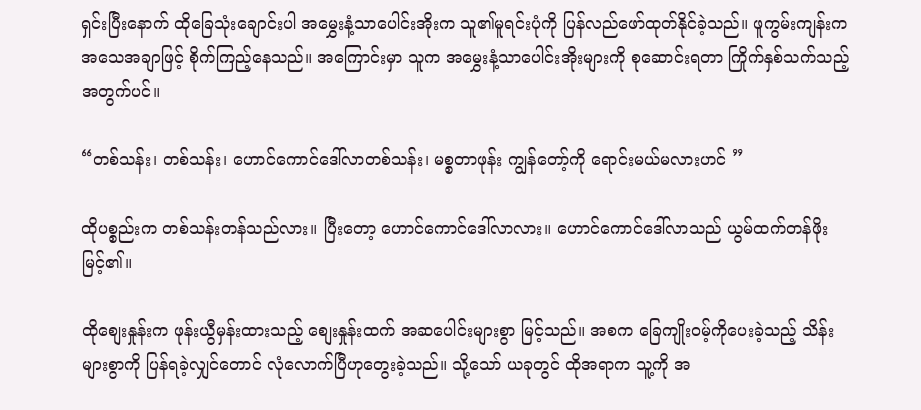ရှင်းပြီးနောက် ထိုခြေသုံးချောင်းပါ အမွှေးနံ့သာပေါင်းအိုးက သူ၏မူရင်းပုံကို ပြန်လည်ဖော်ထုတ်နိုင်ခဲ့သည်။ ဖူကွမ်းကျန်းက အသေအချာဖြင့် စိုက်ကြည့်နေသည်။ အကြောင်းမှာ သူက အမွှေးနံ့သာပေါင်းအိုးများကို စုဆောင်းရတာ ကြိုက်နှစ်သက်သည့်အတွက်ပင်။

“တစ်သန်း၊ တစ်သန်း၊ ဟောင်ကောင်ဒေါ်လာတစ်သန်း၊ မစ္စတာဖုန်း ကျွန်တော့်ကို ရောင်းမယ်မလားဟင် ”

ထိုပစ္စည်းက တစ်သန်းတန်သည်လား။ ပြီးတော့ ဟောင်ကောင်ဒေါ်လာလား။ ဟောင်ကောင်ဒေါ်လာသည် ယွမ်ထက်တန်ဖိုးမြင့်၏။

ထိုစျေးနှုန်းက ဖုန်းယွီမှန်းထားသည့် စျေးနှုန်းထက် အဆပေါင်းများစွာ မြင့်သည်။ အစက ခြေကျိုးဝမ့်ကိုပေးခဲ့သည့် သိန်းများစွာကို ပြန်ရခဲ့လျှင်တောင် လုံလောက်ပြီဟုတွေးခဲ့သည်။ သို့သော် ယခုတွင် ထိုအရာက သူ့ကို အ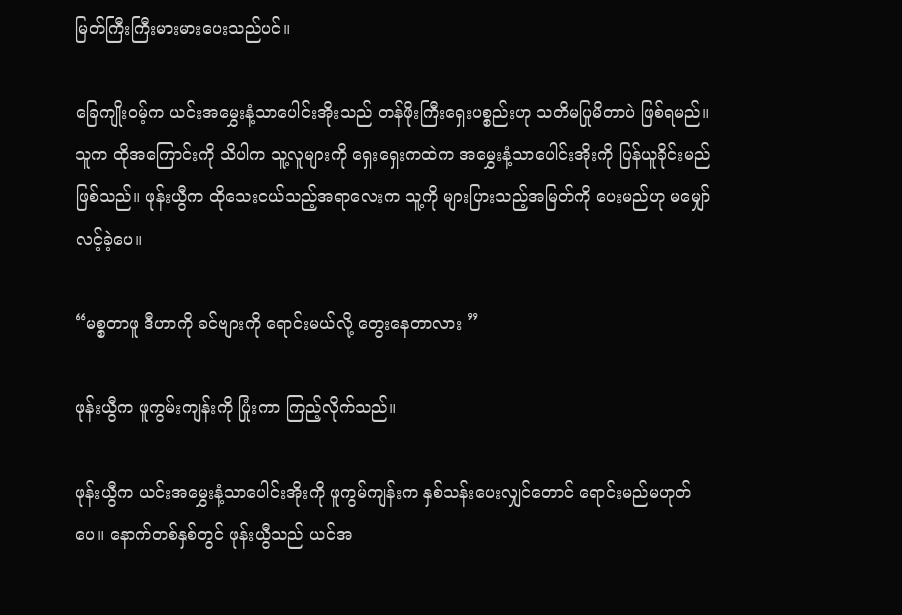မြတ်ကြီးကြီးမားမားပေးသည်ပင်။

ခြေကျိုးဝမ့်က ယင်းအမွှေးနံ့သာပေါင်းအိုးသည် တန်ဖိုးကြီးရှေးပစ္စည်းဟု သတိမပြုမိတာပဲ ဖြစ်ရမည်။ သူက ထိုအကြောင်းကို သိပါက သူ့လူများကို ရှေးရှေးကထဲက အမွှေးနံ့သာပေါင်းအိုးကို ပြန်ယူခိုင်းမည် ဖြစ်သည်။ ဖုန်းယွီက ထိုသေးငယ်သည့်အရာလေးက သူ့ကို များပြားသည့်အမြတ်ကို ပေးမည်ဟု မမျှော်လင့်ခဲ့ပေ။

“မစ္စတာဖူ ဒီဟာကို ခင်ဗျားကို ရောင်းမယ်လို့ တွေးနေတာလား ”

ဖုန်းယွီက ဖူကွမ်းကျန်းကို ပြုံးကာ ကြည့်လိုက်သည်။

ဖုန်းယွီက ယင်းအမွှေးနံ့သာပေါင်းအိုးကို ဖူကွမ်ကျန်းက နှစ်သန်းပေးလျှင်တောင် ရောင်းမည်မဟုတ်ပေ။ နောက်တစ်နှစ်တွင် ဖုန်းယွီသည် ယင်အ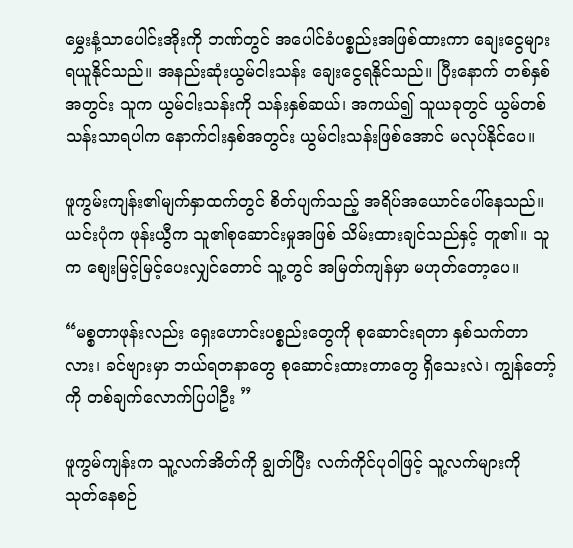မွှေးနံ့သာပေါင်းအိုးကို ဘဏ်တွင် အပေါင်ခံပစ္စည်းအဖြစ်ထားကာ ချေးငွေများ ရယူနိုင်သည်။ အနည်းဆုံးယွမ်ငါးသန်း ချေးငွေရနိုင်သည်။ ပြီးနောက် တစ်နှစ်အတွင်း သူက ယွမ်ငါးသန်းကို သန်းနှစ်ဆယ်၊ အကယ်၍ သူယခုတွင် ယွမ်တစ်သန်းသာရပါက နောက်ငါးနှစ်အတွင်း ယွမ်ငါးသန်းဖြစ်အောင် မလုပ်နိုင်ပေ။

ဖူကွမ်းကျန်း၏မျက်နှာထက်တွင် စိတ်ပျက်သည့် အရိပ်အယောင်ပေါ်နေသည်။ ယင်းပုံက ဖုန်းယွီက သူ၏စုဆောင်းမှုအဖြစ် သိမ်းထားချင်သည်နှင့် တူ၏။ သူက စျေးမြင့်မြင့်ပေးလျှင်တောင် သူ့တွင် အမြတ်ကျန်မှာ မဟုတ်တော့ပေ။

“မစ္စတာဖုန်းလည်း ရှေးဟောင်းပစ္စည်းတွေကို စုဆောင်းရတာ နှစ်သက်တာလား၊ ခင်ဗျားမှာ ဘယ်ရတနာတွေ စုဆောင်းထားတာတွေ ရှိသေးလဲ၊ ကျွန်တော့်ကို တစ်ချက်လောက်ပြပါဦး ”

ဖူကွမ်ကျန်းက သူ့လက်အိတ်ကို ချွတ်ပြီး လက်ကိုင်ပုဝါဖြင့် သူ့လက်များကို သုတ်နေစဉ်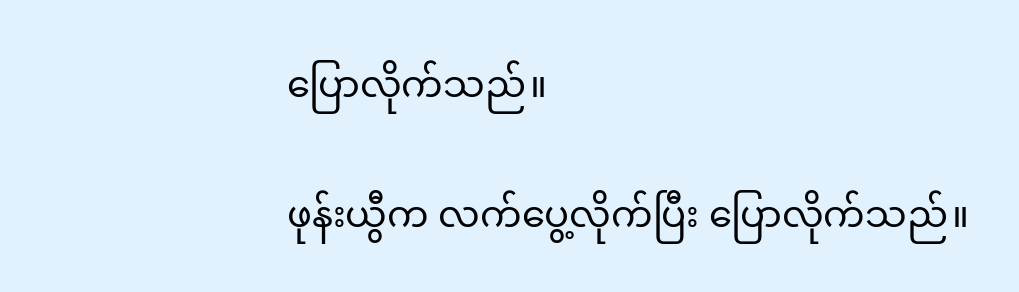ပြောလိုက်သည်။

ဖုန်းယွီက လက်ပွေ့လိုက်ပြီး ပြောလိုက်သည်။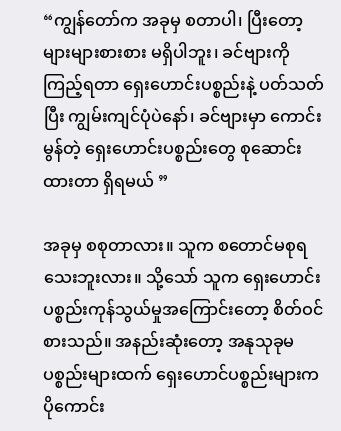“ကျွန်တော်က အခုမှ စတာပါ၊ ပြီးတော့ များများစားစား မရှိပါဘူး၊ ခင်ဗျားကို ကြည့်ရတာ ရှေးဟောင်းပစ္စည်းနဲ့ ပတ်သတ်ပြီး ကျွမ်းကျင်ပုံပဲနော်၊ ခင်ဗျားမှာ ကောင်းမွန်တဲ့ ရှေးဟောင်းပစ္စည်းတွေ စုဆောင်းထားတာ ရှိရမယ် ”

အခုမှ စစုတာလား။ သူက စတောင်မစုရသေးဘူးလား။ သို့သော် သူက ရှေးဟောင်းပစ္စည်းကုန်သွယ်မှုအကြောင်းတော့ စိတ်ဝင်စားသည်။ အနည်းဆုံးတော့ အနုသုခုမပစ္စည်းများထက် ရှေးဟောင်ပစ္စည်းများက ပိုကောင်း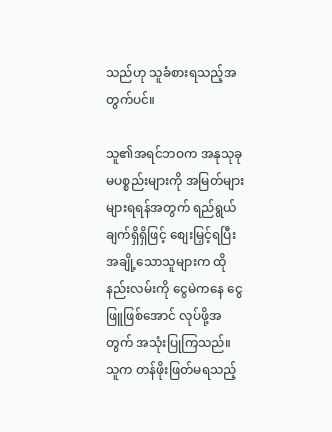သည်ဟု သူခံစားရသည့်အတွက်ပင်။

သူ၏အရင်ဘဝက အနုသုခုမပစ္စည်းများကို အမြတ်များများရရန်အတွက် ရည်ရွယ်ချက်ရှိရှိဖြင့် စျေးမြှင့်ရပြီး အချို့သောသူများက ထိုနည်းလမ်းကို ငွေမဲကနေ ငွေဖြူဖြစ်အောင် လုပ်ဖို့အတွက် အသုံးပြုကြသည်။ သူက တန်ဖိုးဖြတ်မရသည့်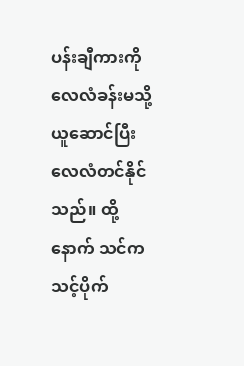ပန်းချီကားကို လေလံခန်းမသို့ ယူဆောင်ပြီး လေလံတင်နိုင်သည်။ ထို့နောက် သင်က သင့်ပိုက်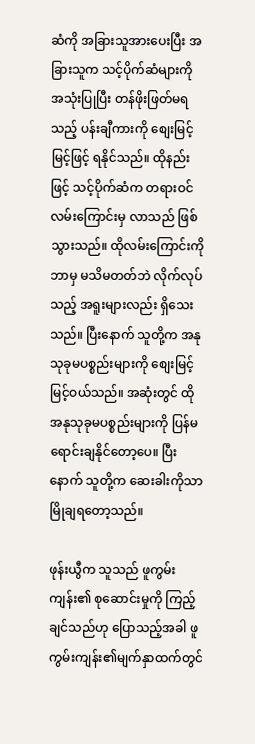ဆံကို အခြားသူအားပေးပြီး အခြားသူက သင့်ပိုက်ဆံများကို အသုံးပြုပြီး တန်ဖိုးဖြတ်မရသည့် ပန်းချီကားကို စျေးမြင့်မြင့်ဖြင့် ရနိုင်သည်။ ထိုနည်းဖြင့် သင့်ပိုက်ဆံက တရားဝင်လမ်းကြောင်းမှ လာသည် ဖြစ်သွားသည်။ ထိုလမ်းကြောင်းကို ဘာမှ မသိမတတ်ဘဲ လိုက်လုပ်သည့် အရူးများလည်း ရှိသေးသည်။ ပြီးနောက် သူတို့က အနုသုခုမပစ္စည်းများကို စျေးမြင့်မြင့်ဝယ်သည်။ အဆုံးတွင် ထိုအနုသုခုမပစ္စည်းများကို ပြန်မရောင်းချနိုင်တော့ပေ။ ပြီးနောက် သူတို့က ဆေးခါးကိုသာ မြိုချရတော့သည်။

ဖုန်းယွီက သူသည် ဖူကွမ်းကျန်း၏ စုဆောင်းမှုကို ကြည့်ချင်သည်ဟု ပြောသည့်အခါ ဖူကွမ်းကျန်း၏မျက်နှာထက်တွင်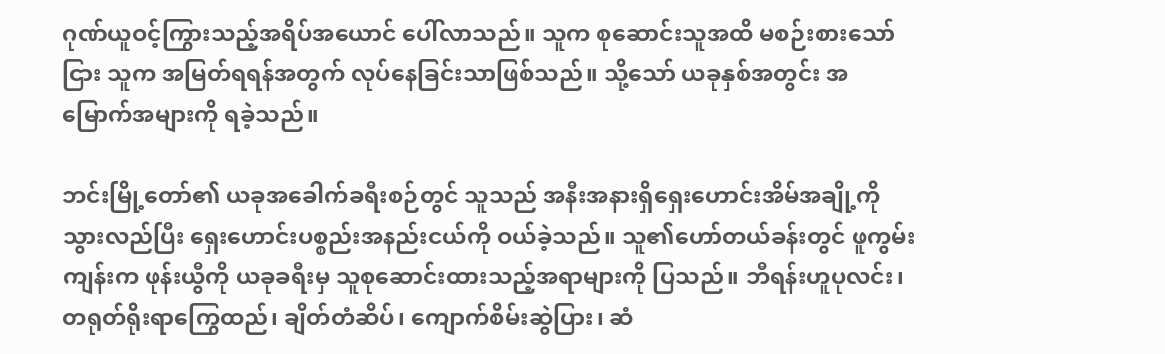ဂုဏ်ယူဝင့်ကြွားသည့်အရိပ်အယောင် ပေါ်လာသည်။ သူက စုဆောင်းသူအထိ မစဉ်းစားသော်ငြား သူက အမြတ်ရရန်အတွက် လုပ်နေခြင်းသာဖြစ်သည်။ သို့သော် ယခုနှစ်အတွင်း အမြောက်အများကို ရခဲ့သည်။

ဘင်းမြို့တော်၏ ယခုအခေါက်ခရီးစဉ်တွင် သူသည် အနီးအနားရှိရှေးဟောင်းအိမ်အချို့ကို သွားလည်ပြီး ရှေးဟောင်းပစ္စည်းအနည်းငယ်ကို ဝယ်ခဲ့သည်။ သူ၏ဟော်တယ်ခန်းတွင် ဖူကွမ်းကျန်းက ဖုန်းယွီကို ယခုခရီးမှ သူစုဆောင်းထားသည့်အရာများကို ပြသည်။ ဘီရန်းဟူပုလင်း၊ တရုတ်ရိုးရာကြွေထည်၊ ချိတ်တံဆိပ်၊ ကျောက်စိမ်းဆွဲပြား၊ ဆံ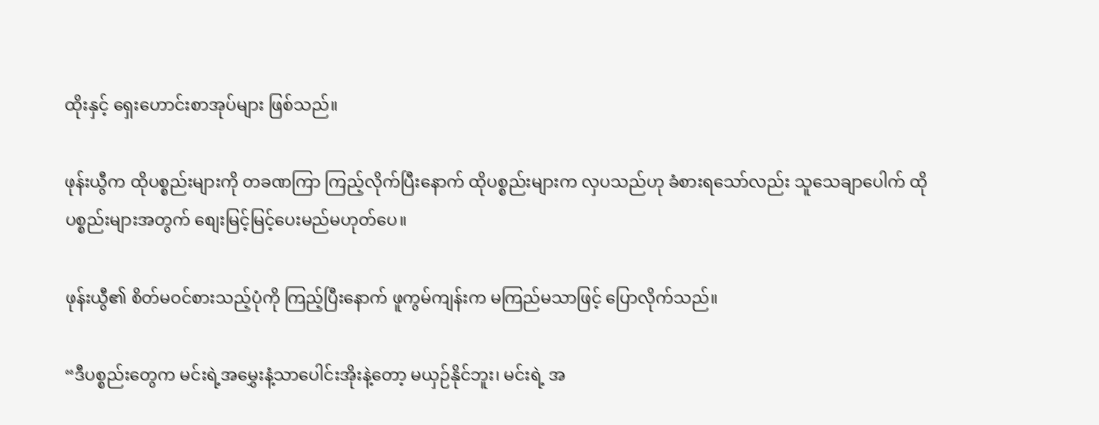ထိုးနှင့် ရှေးဟောင်းစာအုပ်များ ဖြစ်သည်။

ဖုန်းယွီက ထိုပစ္စည်းများကို တခဏကြာ ကြည့်လိုက်ပြီးနောက် ထိုပစ္စည်းများက လှပသည်ဟု ခံစားရသော်လည်း သူသေချာပေါက် ထိုပစ္စည်းများအတွက် စျေးမြင့်မြင့်ပေးမည်မဟုတ်ပေ။

ဖုန်းယွီ၏ စိတ်မဝင်စားသည့်ပုံကို ကြည့်ပြီးနောက် ဖူကွမ်ကျန်းက မကြည်မသာဖြင့် ပြောလိုက်သည်။

“ဒီပစ္စည်းတွေက မင်းရဲ့အမွှေးနံ့သာပေါင်းအိုးနဲ့တော့ မယှဉ်နိုင်ဘူး၊ မင်းရဲ့ အ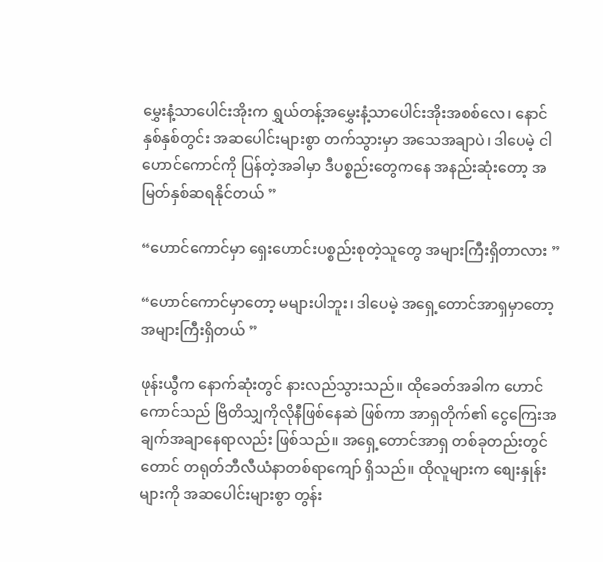မွှေးနံ့သာပေါင်းအိုးက ရွှယ်တန့်အမွှေးနံ့သာပေါင်းအိုးအစစ်လေ၊ နောင်နှစ်နှစ်တွင်း အဆပေါင်းများစွာ တက်သွားမှာ အသေအချာပဲ၊ ဒါပေမဲ့ ငါဟောင်ကောင်ကို ပြန်တဲ့အခါမှာ ဒီပစ္စည်းတွေကနေ အနည်းဆုံးတော့ အမြတ်နှစ်ဆရနိုင်တယ် ”

“ဟောင်ကောင်မှာ ရှေးဟောင်းပစ္စည်းစုတဲ့သူတွေ အများကြီးရှိတာလား ”

“ဟောင်ကောင်မှာတော့ မများပါဘူး၊ ဒါပေမဲ့ အရှေ့တောင်အာရှမှာတော့ အများကြီးရှိတယ် ”

ဖုန်းယွီက နောက်ဆုံးတွင် နားလည်သွားသည်။ ထိုခေတ်အခါက ဟောင်ကောင်သည် ဗြိတိသျှကိုလိုနီဖြစ်နေဆဲ ဖြစ်ကာ အာရှတိုက်၏ ငွေကြေးအချက်အချာနေရာလည်း ဖြစ်သည်။ အရှေ့တောင်အာရှ တစ်ခုတည်းတွင်တောင် တရုတ်ဘီလီယံနာတစ်ရာကျော် ရှိသည်။ ထိုလူများက စျေးနှုန်းများကို အဆပေါင်းများစွာ တွန်း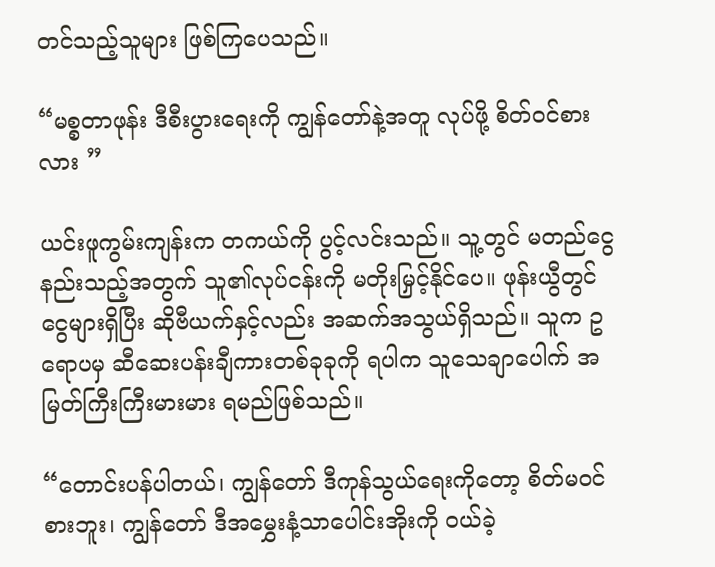တင်သည့်သူများ ဖြစ်ကြပေသည်။

“မစ္စတာဖုန်း ဒီစီးပွားရေးကို ကျွန်တော်နဲ့အတူ လုပ်ဖို့ စိတ်ဝင်စားလား ”

ယင်းဖူကွမ်းကျန်းက တကယ်ကို ပွင့်လင်းသည်။ သူ့တွင် မတည်ငွေနည်းသည့်အတွက် သူ၏လုပ်ငန်းကို မတိုးမြှင့်နိုင်ပေ။ ဖုန်းယွီတွင် ငွေများရှိပြီး ဆိုဗီယက်နှင့်လည်း အဆက်အသွယ်ရှိသည်။ သူက ဥရောပမှ ဆီဆေးပန်းချီကားတစ်ခုခုကို ရပါက သူသေချာပေါက် အမြတ်ကြီးကြီးမားမား ရမည်ဖြစ်သည်။

“တောင်းပန်ပါတယ်၊ ကျွန်တော် ဒီကုန်သွယ်ရေးကိုတော့ စိတ်မဝင်စားဘူး၊ ကျွန်တော် ဒီအမွှေးနံ့သာပေါင်းအိုးကို ဝယ်ခဲ့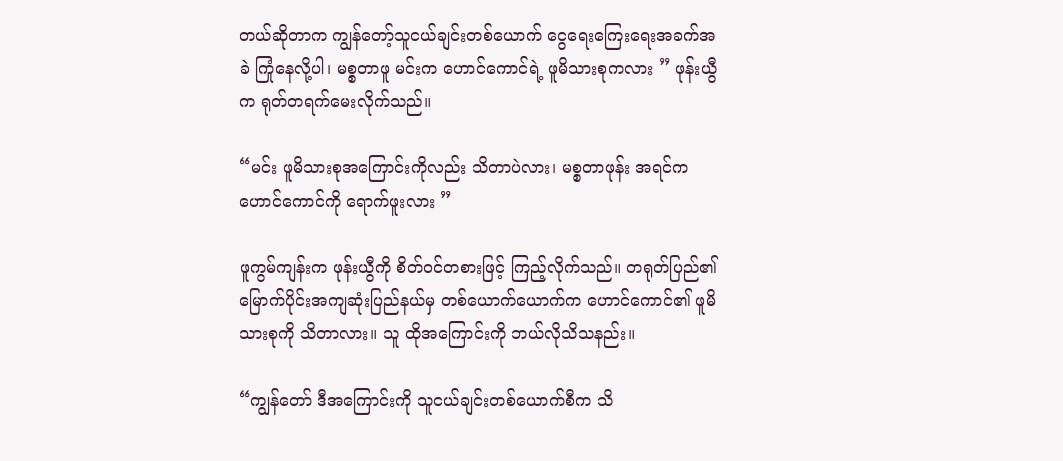တယ်ဆိုတာက ကျွန်တော့်သူငယ်ချင်းတစ်ယောက် ငွေရေးကြေးရေးအခက်အခဲ ကြုံနေလို့ပါ၊ မစ္စတာဖူ မင်းက ဟောင်ကောင်ရဲ့ ဖူမိသားစုကလား ” ဖုန်းယွီက ရုတ်တရက်မေးလိုက်သည်။

“မင်း ဖူမိသားစုအကြောင်းကိုလည်း သိတာပဲလား၊ မစ္စတာဖုန်း အရင်က ဟောင်ကောင်ကို ရောက်ဖူးလား ”

ဖူကွမ်ကျန်းက ဖုန်းယွီကို စိတ်ဝင်တစားဖြင့် ကြည့်လိုက်သည်။ တရုတ်ပြည်၏ မြောက်ပိုင်းအကျဆုံးပြည်နယ်မှ တစ်ယောက်ယောက်က ဟောင်ကောင်၏ ဖူမိသားစုကို သိတာလား။ သူ ထိုအကြောင်းကို ဘယ်လိုသိသနည်း။

“ကျွန်တော် ဒီအကြောင်းကို သူငယ်ချင်းတစ်ယောက်စီက သိ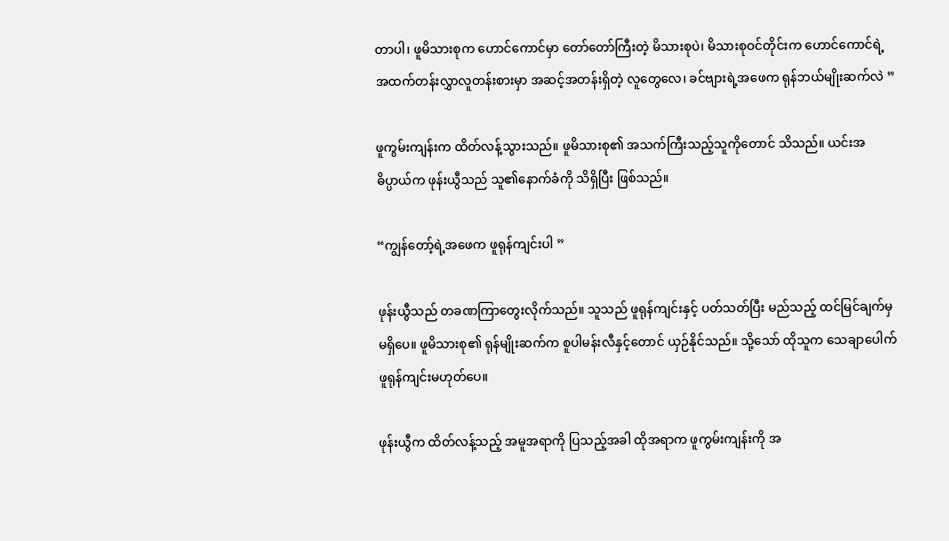တာပါ၊ ဖူမိသားစုက ဟောင်ကောင်မှာ တော်တော်ကြီးတဲ့ မိသားစုပဲ၊ မိသားစုဝင်တိုင်းက ဟောင်ကောင်ရဲ့ အထက်တန်းလွှာလူတန်းစားမှာ အဆင့်အတန်းရှိတဲ့ လူတွေလေ၊ ခင်ဗျားရဲ့အဖေက ရုန်ဘယ်မျိုးဆက်လဲ ”

ဖူကွမ်းကျန်းက ထိတ်လန့်သွားသည်။ ဖူမိသားစု၏ အသက်ကြီးသည့်သူကိုတောင် သိသည်။ ယင်းအဓိပ္ပာယ်က ဖုန်းယွီသည် သူ၏နောက်ခံကို သိရှိပြီး ဖြစ်သည်။

“ကျွန်တော့်ရဲ့အဖေက ဖူရုန်ကျင်းပါ ”

ဖုန်းယွီသည် တခဏကြာတွေးလိုက်သည်။ သူသည် ဖူရုန်ကျင်းနှင့် ပတ်သတ်ပြီး မည်သည့် ထင်မြင်ချက်မှ မရှိပေ။ ဖူမိသားစု၏ ရုန်မျိုးဆက်က စူပါမန်းလီနှင့်တောင် ယှဉ်နိုင်သည်။ သို့သော် ထိုသူက သေချာပေါက် ဖူရုန်ကျင်းမဟုတ်ပေ။

ဖုန်းယွီက ထိတ်လန့်သည့် အမူအရာကို ပြသည့်အခါ ထိုအရာက ဖူကွမ်းကျန်းကို အ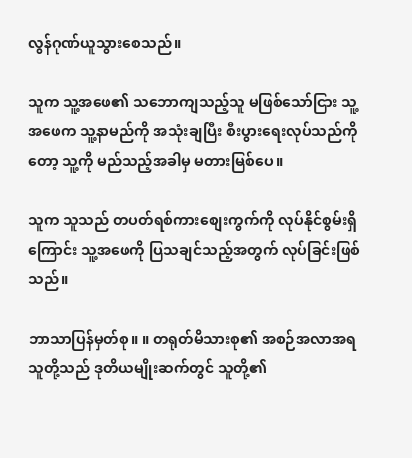လွန်ဂုဏ်ယူသွားစေသည်။

သူက သူ့အဖေ၏ သဘောကျသည့်သူ မဖြစ်သော်ငြား သူ့အဖေက သူ့နာမည်ကို အသုံးချပြီး စီးပွားရေးလုပ်သည်ကိုတော့ သူ့ကို မည်သည့်အခါမှ မတားမြစ်ပေ။

သူက သူသည် တပတ်ရစ်ကားစျေးကွက်ကို လုပ်နိုင်စွမ်းရှိကြောင်း သူ့အဖေကို ပြသချင်သည့်အတွက် လုပ်ခြင်းဖြစ်သည်။

ဘာသာပြန်မှတ်စု။ ။ တရုတ်မိသားစု၏ အစဉ်အလာအရ သူတို့သည် ဒုတိယမျိုးဆက်တွင် သူတို့၏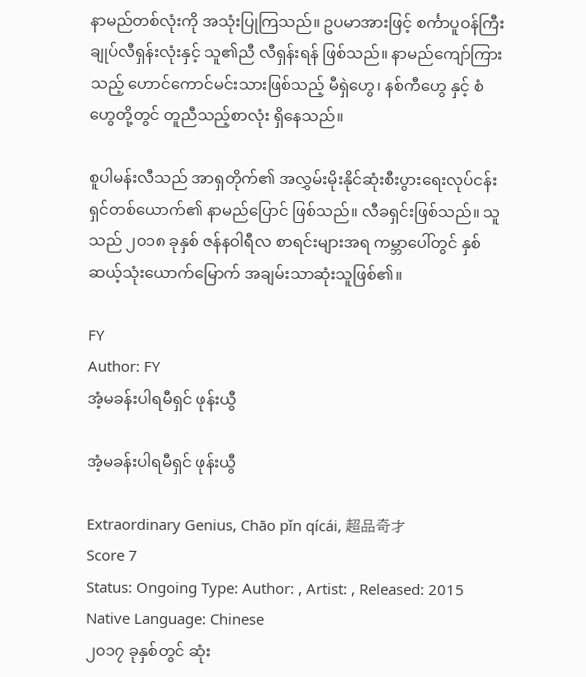နာမည်တစ်လုံးကို အသုံးပြုကြသည်။ ဥပမာအားဖြင့် စင်္ကာပူဝန်ကြီးချုပ်လီရှန်းလုံးနှင့် သူ၏ညီ လီရှန်းရန် ဖြစ်သည်။ နာမည်ကျော်ကြားသည့် ဟောင်ကောင်မင်းသားဖြစ်သည့် မီရှဲဟွေ၊ နစ်ကီဟွေ နှင့် စံဟွေတို့တွင် တူညီသည့်စာလုံး ရှိနေသည်။

စူပါမန်းလီသည် အာရှတိုက်၏ အလွှမ်းမိုးနိုင်ဆုံးစီးပွားရေးလုပ်ငန်းရှင်တစ်ယောက်၏ နာမည်ပြောင် ဖြစ်သည်။ လီခရှင်းဖြစ်သည်။ သူသည် ၂၀၁၈ ခုနှစ် ဇန်နဝါရီလ စာရင်းများအရ ကမ္ဘာပေါ်တွင် နှစ်ဆယ့်သုံးယောက်မြောက် အချမ်းသာဆုံးသူဖြစ်၏။

FY
Author: FY
အံ့မခန်းပါရမီရှင် ဖုန်းယွီ

အံ့မခန်းပါရမီရှင် ဖုန်းယွီ

Extraordinary Genius, Chāo pǐn qícái, 超品奇才
Score 7
Status: Ongoing Type: Author: , Artist: , Released: 2015 Native Language: Chinese
၂၀၁၇ ခုနှစ်တွင် ဆုံး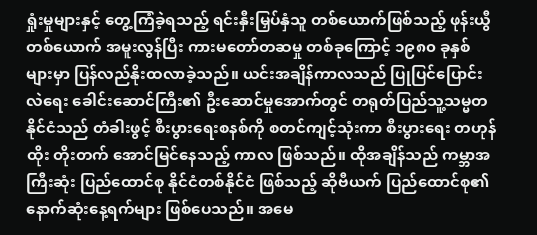ရှုံးမှုများနှင့် တွေ့ကြံခဲ့ရသည့် ရင်းနှီးမြှပ်နှံသူ တစ်ယောက်ဖြစ်သည့် ဖုန်းယွီတစ်ယောက် အမူးလွန်ပြီး ကားမတော်တဆမှု တစ်ခုကြောင့် ၁၉၈၀ ခုနှစ်များမှာ ပြန်လည်နိုးထလာခဲ့သည်။ ယင်းအချိန်ကာလသည် ပြုပြင်ပြောင်းလဲရေး ခေါင်းဆောင်ကြီး၏ ဦးဆောင်မှုအောက်တွင် တရုတ်ပြည်သူ့သမ္မတနိုင်ငံသည် တံခါးဖွင့် စီးပွားရေးစနစ်ကို စတင်ကျင့်သုံးကာ စီးပွားရေး တဟုန်ထိုး တိုးတက် အောင်မြင်နေသည့် ကာလ ဖြစ်သည်။ ထိုအချိန်သည် ကမ္ဘာအကြီးဆုံး ပြည်ထောင်စု နိုင်ငံတစ်နိုင်ငံ ဖြစ်သည့် ဆိုဗီယက် ပြည်ထောင်စု၏ နောက်ဆုံးနေ့ရက်များ ဖြစ်ပေသည်။ အမေ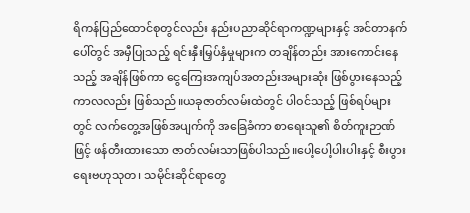ရိကန်ပြည်ထောင်စုတွင်လည်း နည်းပညာဆိုင်ရာကဏ္ဍများနှင့် အင်တာနက်ပေါ်တွင် အမှီပြုသည့် ရင်းနှီးမြှပ်နှံမှုများက တချိန်တည်း အားကောင်းနေသည့် အချိန်ဖြစ်ကာ ငွေကြေးအကျပ်အတည်းအများဆုံး ဖြစ်ပွားနေသည့် ကာလလည်း ဖြစ်သည်။ယခုဇာတ်လမ်းထဲတွင် ပါဝင်သည့် ဖြစ်ရပ်များတွင် လက်တွေ့အဖြစ်အပျက်ကို အခြေခံကာ စာရေးသူ၏ စိတ်ကူးဉာဏ်ဖြင့် ဖန်တီးထားသော ဇာတ်လမ်းသာဖြစ်ပါသည်။ပေါ့ပေါ့ပါးပါးနှင့် စီးပွားရေးဗဟုသုတ၊ သမိုင်းဆိုင်ရာတွေ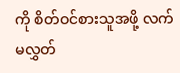ကို စိတ်ဝင်စားသူအဖို့ လက်မလွှတ်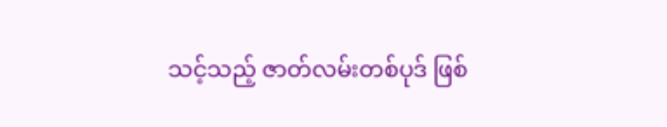သင့်သည့် ဇာတ်လမ်းတစ်ပုဒ် ဖြစ်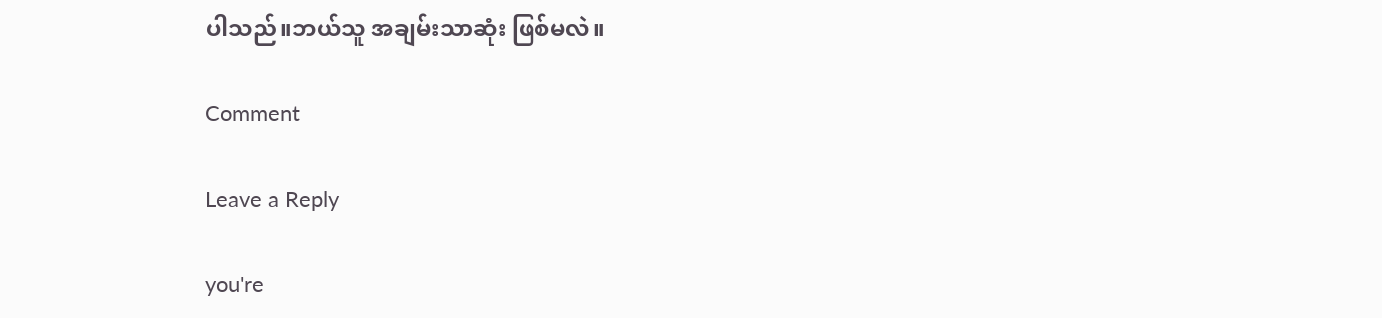ပါသည်။ဘယ်သူ အချမ်းသာဆုံး ဖြစ်မလဲ။

Comment

Leave a Reply

you're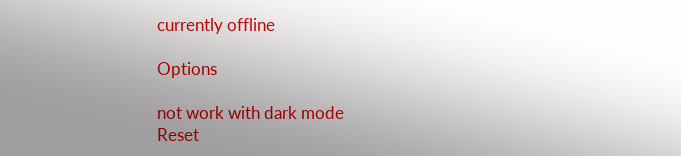currently offline

Options

not work with dark mode
Reset